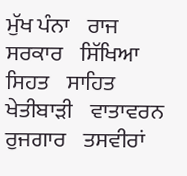ਮੁੱਖ ਪੰਨਾ    ਰਾਜ ਸਰਕਾਰ    ਸਿੱਖਿਆ    ਸਿਹਤ    ਸਾਹਿਤ    ਖੇਤੀਬਾਡ਼ੀ    ਵਾਤਾਵਰਨ    ਰੁਜਗਾਰ    ਤਸਵੀਰਾਂ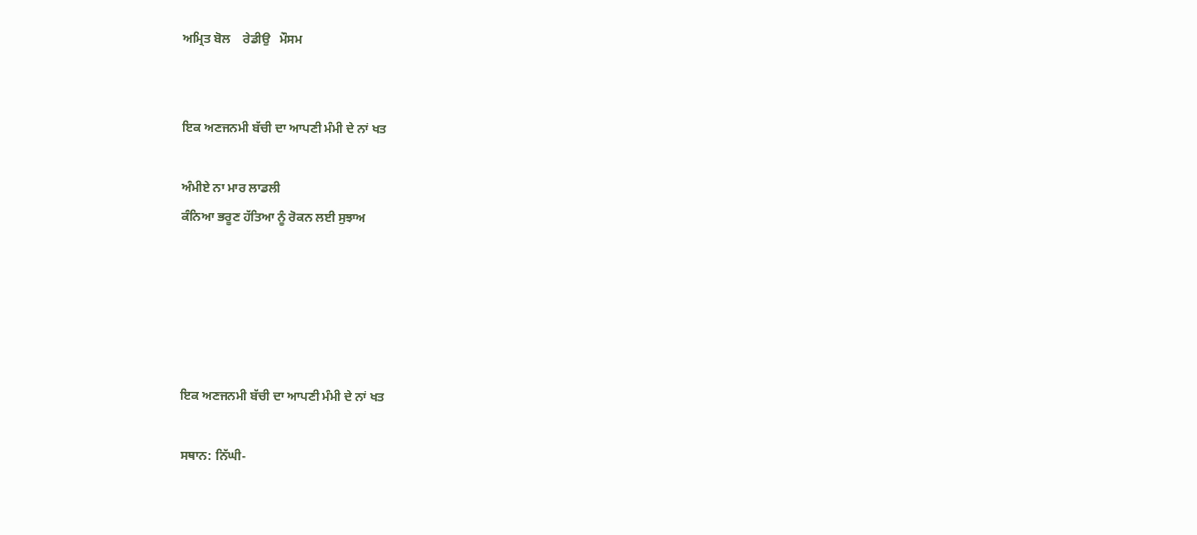ਅਮ੍ਰਿਤ ਬੋਲ    ਰੇਡੀਉ   ਮੌਸਮ


ਇਕ ਅਣਜਨਮੀ ਬੱਚੀ ਦਾ ਆਪਣੀ ਮੰਮੀ ਦੇ ਨਾਂ ਖਤ

ਅੰਮੀਏ ਨਾ ਮਾਰ ਲਾਡਲੀ
ਕੰਨਿਆ ਭਰੂਣ ਹੱਤਿਆ ਨੂੰ ਰੋਕਨ ਲਈ ਸੁਝਾਅ





ਇਕ ਅਣਜਨਮੀ ਬੱਚੀ ਦਾ ਆਪਣੀ ਮੰਮੀ ਦੇ ਨਾਂ ਖਤ

ਸਥਾਨ: ਨਿੱਘੀ-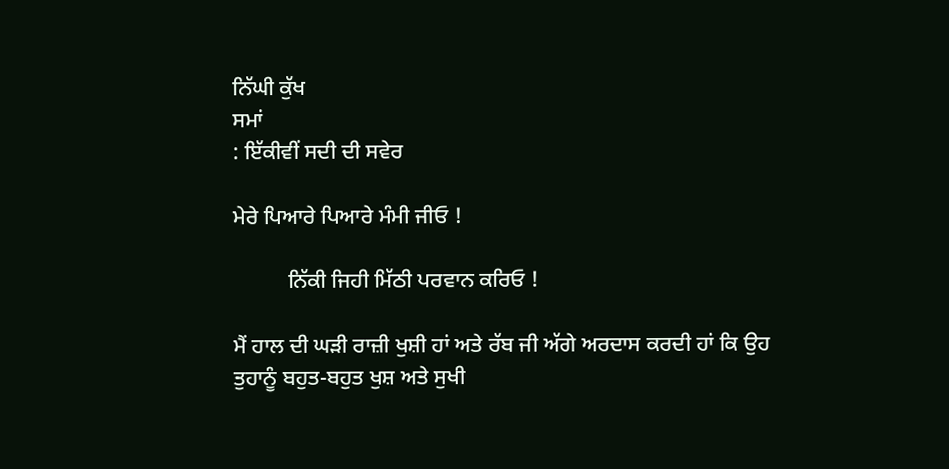ਨਿੱਘੀ ਕੁੱਖ
ਸਮਾਂ
: ਇੱਕੀਵੀਂ ਸਦੀ ਦੀ ਸਵੇਰ

ਮੇਰੇ ਪਿਆਰੇ ਪਿਆਰੇ ਮੰਮੀ ਜੀਓ !

          ਨਿੱਕੀ ਜਿਹੀ ਮਿੱਠੀ ਪਰਵਾਨ ਕਰਿਓ !

ਮੈਂ ਹਾਲ ਦੀ ਘਡ਼ੀ ਰਾਜ਼ੀ ਖੁਸ਼ੀ ਹਾਂ ਅਤੇ ਰੱਬ ਜੀ ਅੱਗੇ ਅਰਦਾਸ ਕਰਦੀ ਹਾਂ ਕਿ ਉਹ ਤੁਹਾਨੂੰ ਬਹੁਤ-ਬਹੁਤ ਖੁਸ਼ ਅਤੇ ਸੁਖੀ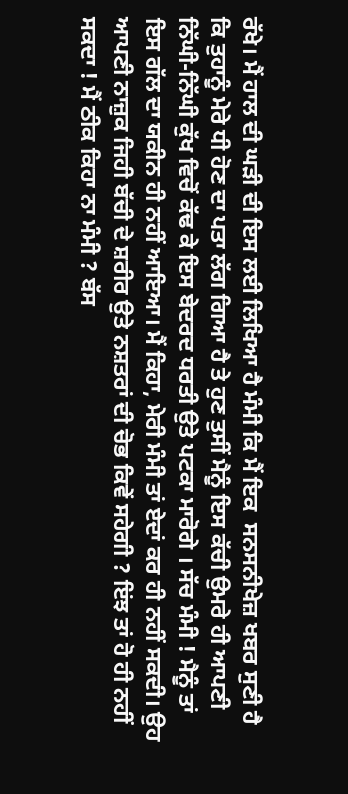ਰੱਖੇ। ਮੈਂ ਹਾਲ ਦੀ ਘਡ਼ੀ ਦੀ ਇਸ ਲਈ ਲਿਖਿਆ ਹੈ ਮੰਮੀ ਕਿ ਮੈਂ ਇਕ  ਸਨਸਨੀਖੇਜ਼ ਖਬਰ ਸੁਣੀ ਹੈ ਕਿ ਤੁਹਾਨੂੰ ਮੇਰੇ ਧੀ ਹੋਣ ਦਾ ਪਤਾ ਲੱਗ ਗਿਆ ਹੈ ਤੇ ਹੁਣ ਤੁਸੀਂ ਮੈਨੂੰ ਇਸ ਕੱਚੀ ਉਮਰੇ ਹੀ ਆਪਣੀ ਨਿੱਘੀ-ਨਿੱਘੀ ਕੁੱਖ ਵਿਚੋਂ ਕੱਢ ਕੇ ਇਸ ਬੇਦਰਦ ਧਰਤੀ ਉਤੇ ਪਟਕਾ ਮਾਰੋਗੇ । ਸੱਚ ਮੰਮੀ ! ਮੈਨੂੰ ਤਾਂ ਇਸ ਗੱਲ ਦਾ ਯਕੀਨ ਹੀ ਨਹੀਂ ਆਇਆ। ਮੈਂ ਕਿਹਾ, ਮੇਰੀ ਮੰਮੀ ਤਾਂ ਏਦਾਂ ਕਰ ਹੀ ਨਹੀਂ ਸਕਦੀ। ਉਹ ਆਪਣੀ ਨਾਜ਼ੁਕ ਜਿਹੀ ਬੱਚੀ ਦੇ ਸ਼ਰੀਰ ਉਤੇ ਨਸ਼ਤਰਾਂ ਦੀ ਚੋਭ ਕਿਵੇਂ ਸਹੇਗੀ ? ਇਂਝ ਤਾਂ ਹੋ ਹੀ ਨਹੀਂ ਸਕਦਾ ! ਮੈਂ ਠੀਕ ਕਿਹਾ ਨਾ ਮੰਮੀ ? ਬੱਸ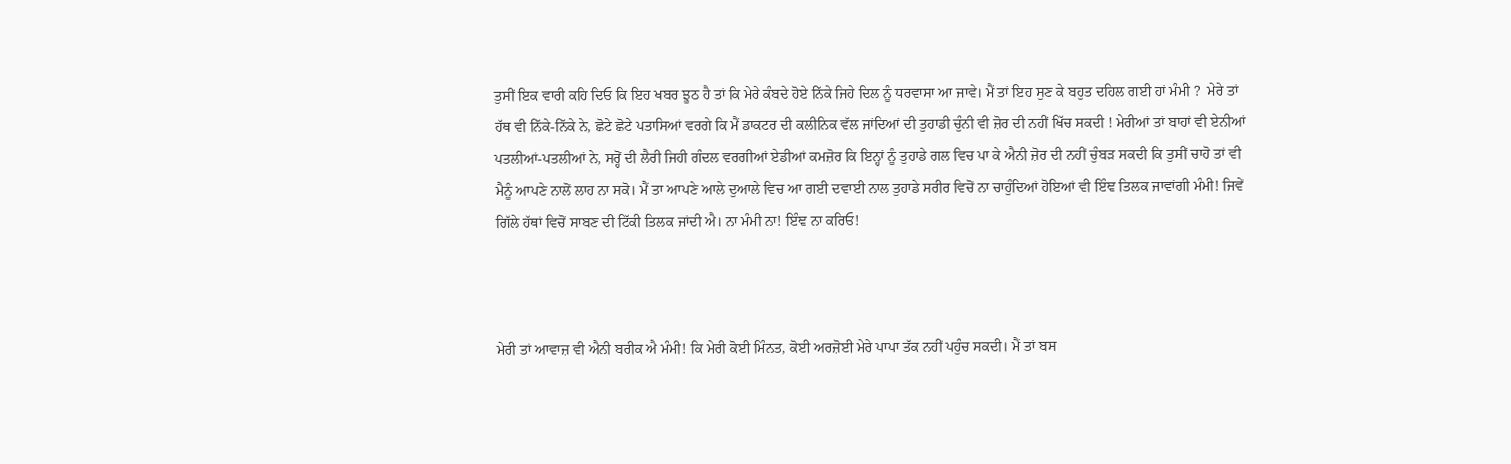ਤੁਸੀਂ ਇਕ ਵਾਰੀ ਕਹਿ ਦਿਓ ਕਿ ਇਹ ਖਬਰ ਝੂਠ ਹੈ ਤਾਂ ਕਿ ਮੇਰੇ ਕੰਬਦੇ ਹੋਏ ਨਿੱਕੇ ਜਿਹੇ ਦਿਲ ਨੂੰ ਧਰਵਾਸਾ ਆ ਜਾਵੇ। ਮੈਂ ਤਾਂ ਇਹ ਸੁਣ ਕੇ ਬਹੁਤ ਦਹਿਲ ਗਈ ਹਾਂ ਮੰਮੀ ?  ਮੇਰੇ ਤਾਂ ਹੱਥ ਵੀ ਨਿੱਕੇ-ਨਿੱਕੇ ਨੇ, ਛੋਟੇ ਛੋਟੇ ਪਤਾਸਿਆਂ ਵਰਗੇ ਕਿ ਮੈਂ ਡਾਕਟਰ ਦੀ ਕਲੀਨਿਕ ਵੱਲ ਜਾਂਦਿਆਂ ਦੀ ਤੁਹਾਡੀ ਚੁੰਨੀ ਵੀ ਜ਼ੋਰ ਦੀ ਨਹੀਂ ਖਿੱਚ ਸਕਦੀ ! ਮੇਰੀਆਂ ਤਾਂ ਬਾਹਾਂ ਵੀ ਏਨੀਆਂ ਪਤਲੀਆਂ-ਪਤਲੀਆਂ ਨੇ, ਸਰ੍ਹੋਂ ਦੀ ਲੈਰੀ ਜਿਹੀ ਗੰਦਲ ਵਰਗੀਆਂ ਏਡੀਆਂ ਕਮਜ਼ੋਰ ਕਿ ਇਨ੍ਹਾਂ ਨੂੰ ਤੁਹਾਡੇ ਗਲ ਵਿਚ ਪਾ ਕੇ ਐਨੀ ਜ਼ੋਰ ਦੀ ਨਹੀਂ ਚੁੰਬਡ਼ ਸਕਦੀ ਕਿ ਤੁਸੀਂ ਚਾਹੋ ਤਾਂ ਵੀ ਮੈਨੂੰ ਆਪਣੇ ਨਾਲੋਂ ਲਾਹ ਨਾ ਸਕੋ। ਮੈਂ ਤਾ ਆਪਣੇ ਆਲੇ ਦੁਆਲੇ ਵਿਚ ਆ ਗਈ ਦਵਾਈ ਨਾਲ ਤੁਹਾਡੇ ਸਰੀਰ ਵਿਚੋਂ ਨਾ ਚਾਹੁੰਦਿਆਂ ਹੋਇਆਂ ਵੀ ਇੰਞ ਤਿਲਕ ਜਾਵਾਂਗੀ ਮੰਮੀ! ਜਿਵੇਂ ਗਿੱਲੇ ਹੱਥਾਂ ਵਿਚੋਂ ਸਾਬਣ ਦੀ ਟਿੱਕੀ ਤਿਲਕ ਜਾਂਦੀ ਐ। ਨਾ ਮੰਮੀ ਨਾ! ਇੰਞ ਨਾ ਕਰਿਓ!



ਮੇਰੀ ਤਾਂ ਆਵਾਜ਼ ਵੀ ਐਨੀ ਬਰੀਕ ਐ ਮੰਮੀ! ਕਿ ਮੇਰੀ ਕੋਈ ਮਿੰਨਤ, ਕੋਈ ਅਰਜ਼ੋਈ ਮੇਰੇ ਪਾਪਾ ਤੱਕ ਨਹੀਂ ਪਹੁੰਚ ਸਕਦੀ। ਮੈਂ ਤਾਂ ਬਸ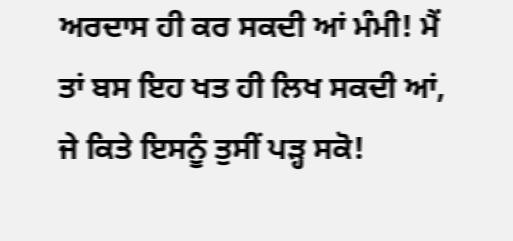ਅਰਦਾਸ ਹੀ ਕਰ ਸਕਦੀ ਆਂ ਮੰਮੀ! ਮੈਂ ਤਾਂ ਬਸ ਇਹ ਖਤ ਹੀ ਲਿਖ ਸਕਦੀ ਆਂ, ਜੇ ਕਿਤੇ ਇਸਨੂੰ ਤੁਸੀਂ ਪਡ਼੍ਹ ਸਕੋ!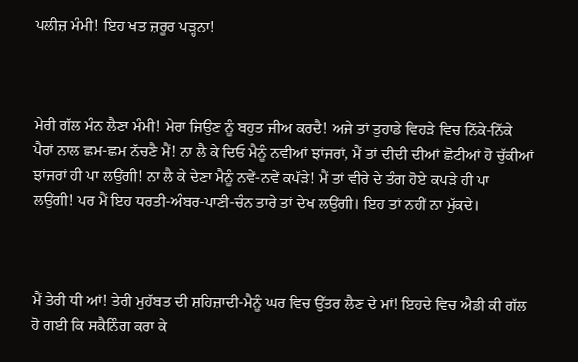ਪਲੀਜ਼ ਮੰਮੀ! ਇਹ ਖਤ ਜ਼ਰੂਰ ਪਡ਼੍ਹਨਾ!



ਮੇਰੀ ਗੱਲ ਮੰਨ ਲੈਣਾ ਮੰਮੀ! ਮੇਰਾ ਜਿਉਣ ਨੂੰ ਬਹੁਤ ਜੀਅ ਕਰਦੈ! ਅਜੇ ਤਾਂ ਤੁਹਾਡੇ ਵਿਹਡ਼ੇ ਵਿਚ ਨਿੱਕੇ-ਨਿੱਕੇ ਪੈਰਾਂ ਨਾਲ ਛਮ-ਛਮ ਨੱਚਣੈ ਮੈਂ! ਨਾ ਲੈ ਕੇ ਦਿਓ ਮੈਨੂੰ ਨਵੀਆਂ ਝਾਂਜਰਾਂ, ਮੈਂ ਤਾਂ ਦੀਦੀ ਦੀਆਂ ਛੋਟੀਆਂ ਹੋ ਚੁੱਕੀਆਂ ਝਾਂਜਰਾਂ ਹੀ ਪਾ ਲਉਂਗੀ! ਨਾ ਲੈ ਕੇ ਦੇਣਾ ਮੈਨੂੰ ਨਵੇਂ-ਨਵੇਂ ਕਪੱਡ਼ੇ! ਮੈਂ ਤਾਂ ਵੀਰੇ ਦੇ ਤੰਗ ਹੋਏ ਕਪਡ਼ੇ ਹੀ ਪਾ ਲਉਂਗੀ! ਪਰ ਮੈਂ ਇਹ ਧਰਤੀ-ਅੰਬਰ-ਪਾਣੀ-ਚੰਨ ਤਾਰੇ ਤਾਂ ਦੇਖ ਲਉਂਗੀ। ਇਹ ਤਾਂ ਨਹੀਂ ਨਾ ਮੁੱਕਦੇ।



ਮੈਂ ਤੇਰੀ ਧੀ ਆਂ! ਤੇਰੀ ਮੁਹੱਬਤ ਦੀ ਸ਼ਹਿਜ਼ਾਦੀ-ਮੈਨੂੰ ਘਰ ਵਿਚ ਉੱਤਰ ਲੈਣ ਦੇ ਮਾਂ! ਇਹਦੇ ਵਿਚ ਐਡੀ ਕੀ ਗੱਲ ਹੋ ਗਈ ਕਿ ਸਕੈਨਿੰਗ ਕਰਾ ਕੇ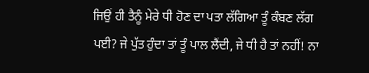ਜਿਉਂ ਹੀ ਤੈਨੂੰ ਮੇਰੇ ਧੀ ਹੋਣ ਦਾ ਪਤਾ ਲੱਗਿਆ ਤੂੰ ਕੰਬਣ ਲੱਗ ਪਈ? ਜੇ ਪੁੱਤ ਹੁੰਦਾ ਤਾਂ ਤੂੰ ਪਾਲ ਲੈਂਦੀ, ਜੇ ਧੀ ਹੈ ਤਾਂ ਨਹੀਂ! ਨਾ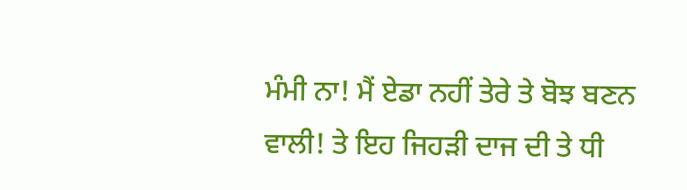ਮੰਮੀ ਨਾ! ਮੈਂ ਏਡਾ ਨਹੀਂ ਤੇਰੇ ਤੇ ਬੋਝ ਬਣਨ ਵਾਲੀ! ਤੇ ਇਹ ਜਿਹਡ਼ੀ ਦਾਜ ਦੀ ਤੇ ਧੀ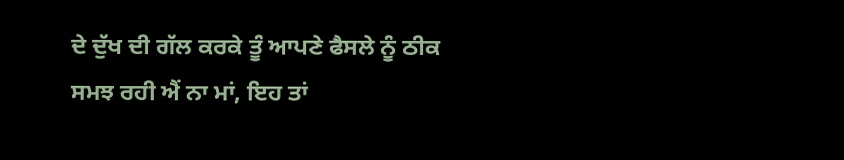ਦੇ ਦੁੱਖ ਦੀ ਗੱਲ ਕਰਕੇ ਤੂੰ ਆਪਣੇ ਫੈਸਲੇ ਨੂੰ ਠੀਕ ਸਮਝ ਰਹੀ ਐਂ ਨਾ ਮਾਂ, ਇਹ ਤਾਂ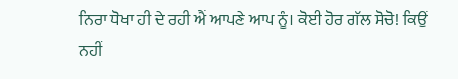ਨਿਰਾ ਧੋਖਾ ਹੀ ਦੇ ਰਹੀ ਐਂ ਆਪਣੇ ਆਪ ਨੂੰ। ਕੋਈ ਹੋਰ ਗੱਲ ਸੋਚੋ! ਕਿਉਂ ਨਹੀਂ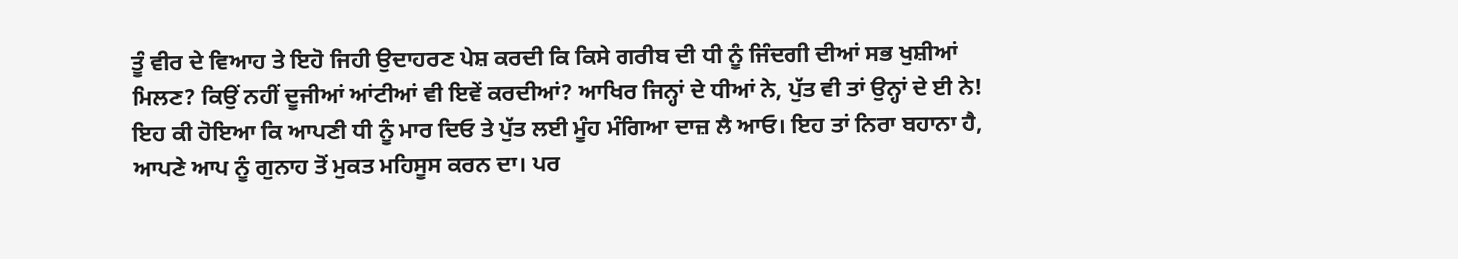ਤੂੰ ਵੀਰ ਦੇ ਵਿਆਹ ਤੇ ਇਹੋ ਜਿਹੀ ਉਦਾਹਰਣ ਪੇਸ਼ ਕਰਦੀ ਕਿ ਕਿਸੇ ਗਰੀਬ ਦੀ ਧੀ ਨੂੰ ਜਿੰਦਗੀ ਦੀਆਂ ਸਭ ਖੁਸ਼ੀਆਂ ਮਿਲਣ? ਕਿਉਂ ਨਹੀਂ ਦੂਜੀਆਂ ਆਂਟੀਆਂ ਵੀ ਇਵੇਂ ਕਰਦੀਆਂ? ਆਖਿਰ ਜਿਨ੍ਹਾਂ ਦੇ ਧੀਆਂ ਨੇ, ਪੁੱਤ ਵੀ ਤਾਂ ਉਨ੍ਹਾਂ ਦੇ ਈ ਨੇ! ਇਹ ਕੀ ਹੋਇਆ ਕਿ ਆਪਣੀ ਧੀ ਨੂੰ ਮਾਰ ਦਿਓ ਤੇ ਪੁੱਤ ਲਈ ਮੂੰਹ ਮੰਗਿਆ ਦਾਜ਼ ਲੈ ਆਓ। ਇਹ ਤਾਂ ਨਿਰਾ ਬਹਾਨਾ ਹੈ, ਆਪਣੇ ਆਪ ਨੂੰ ਗੁਨਾਹ ਤੋਂ ਮੁਕਤ ਮਹਿਸੂਸ ਕਰਨ ਦਾ। ਪਰ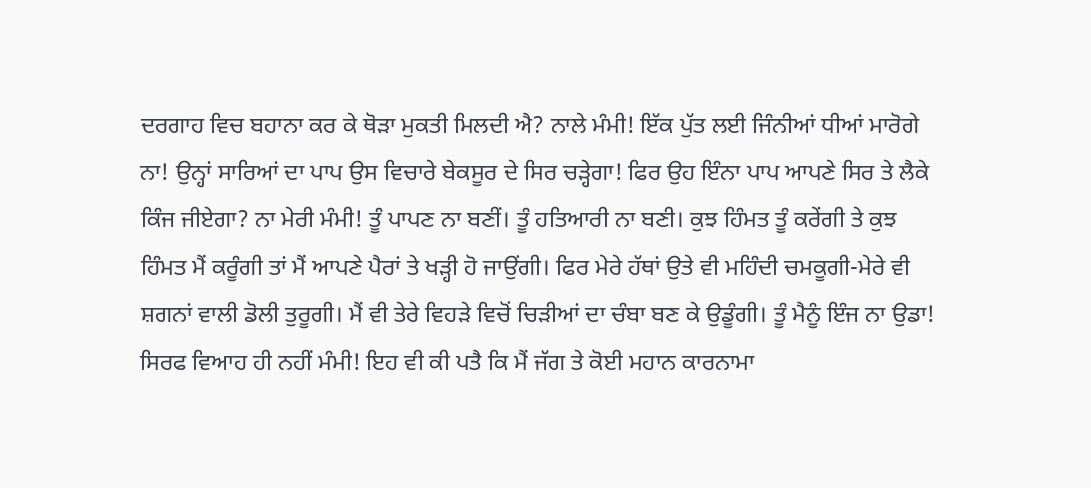ਦਰਗਾਹ ਵਿਚ ਬਹਾਨਾ ਕਰ ਕੇ ਥੋਡ਼ਾ ਮੁਕਤੀ ਮਿਲਦੀ ਐ? ਨਾਲੇ ਮੰਮੀ! ਇੱਕ ਪੁੱਤ ਲਈ ਜਿੰਨੀਆਂ ਧੀਆਂ ਮਾਰੋਗੇ ਨਾ! ਉਨ੍ਹਾਂ ਸਾਰਿਆਂ ਦਾ ਪਾਪ ਉਸ ਵਿਚਾਰੇ ਬੇਕਸੂਰ ਦੇ ਸਿਰ ਚਡ਼੍ਹੇਗਾ! ਫਿਰ ਉਹ ਇੰਨਾ ਪਾਪ ਆਪਣੇ ਸਿਰ ਤੇ ਲੈਕੇ ਕਿੰਜ ਜੀਏਗਾ? ਨਾ ਮੇਰੀ ਮੰਮੀ! ਤੂੰ ਪਾਪਣ ਨਾ ਬਣੀਂ। ਤੂੰ ਹਤਿਆਰੀ ਨਾ ਬਣੀ। ਕੁਝ ਹਿੰਮਤ ਤੂੰ ਕਰੇਂਗੀ ਤੇ ਕੁਝ ਹਿੰਮਤ ਮੈਂ ਕਰੂੰਗੀ ਤਾਂ ਮੈਂ ਆਪਣੇ ਪੈਰਾਂ ਤੇ ਖਡ਼੍ਹੀ ਹੋ ਜਾਉਂਗੀ। ਫਿਰ ਮੇਰੇ ਹੱਥਾਂ ਉਤੇ ਵੀ ਮਹਿੰਦੀ ਚਮਕੂਗੀ-ਮੇਰੇ ਵੀ ਸ਼ਗਨਾਂ ਵਾਲੀ ਡੋਲੀ ਤੁਰੂਗੀ। ਮੈਂ ਵੀ ਤੇਰੇ ਵਿਹਡ਼ੇ ਵਿਚੋਂ ਚਿਡ਼ੀਆਂ ਦਾ ਚੰਬਾ ਬਣ ਕੇ ਉਡੂੰਗੀ। ਤੂੰ ਮੈਨੂੰ ਇੰਜ ਨਾ ਉਡਾ! ਸਿਰਫ ਵਿਆਹ ਹੀ ਨਹੀਂ ਮੰਮੀ! ਇਹ ਵੀ ਕੀ ਪਤੈ ਕਿ ਮੈਂ ਜੱਗ ਤੇ ਕੋਈ ਮਹਾਨ ਕਾਰਨਾਮਾ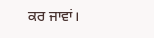ਕਰ ਜਾਵਾਂ।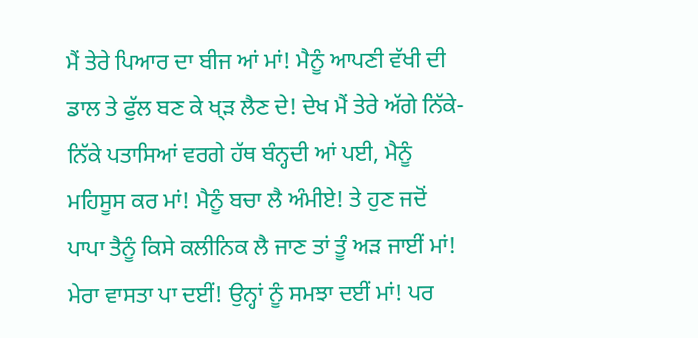ਮੈਂ ਤੇਰੇ ਪਿਆਰ ਦਾ ਬੀਜ ਆਂ ਮਾਂ! ਮੈਨੂੰ ਆਪਣੀ ਵੱਖੀ ਦੀ ਡਾਲ ਤੇ ਫੁੱਲ ਬਣ ਕੇ ਖ੍ਡ਼ ਲੈਣ ਦੇ! ਦੇਖ ਮੈਂ ਤੇਰੇ ਅੱਗੇ ਨਿੱਕੇ-ਨਿੱਕੇ ਪਤਾਸਿਆਂ ਵਰਗੇ ਹੱਥ ਬੰਨ੍ਹਦੀ ਆਂ ਪਈ, ਮੈਨੂੰ ਮਹਿਸੂਸ ਕਰ ਮਾਂ! ਮੈਨੂੰ ਬਚਾ ਲੈ ਅੰਮੀਏ! ਤੇ ਹੁਣ ਜਦੋਂ ਪਾਪਾ ਤੈਨੂੰ ਕਿਸੇ ਕਲੀਨਿਕ ਲੈ ਜਾਣ ਤਾਂ ਤੂੰ ਅਡ਼ ਜਾਈਂ ਮਾਂ! ਮੇਰਾ ਵਾਸਤਾ ਪਾ ਦਈਂ! ਉਨ੍ਹਾਂ ਨੂੰ ਸਮਝਾ ਦਈਂ ਮਾਂ! ਪਰ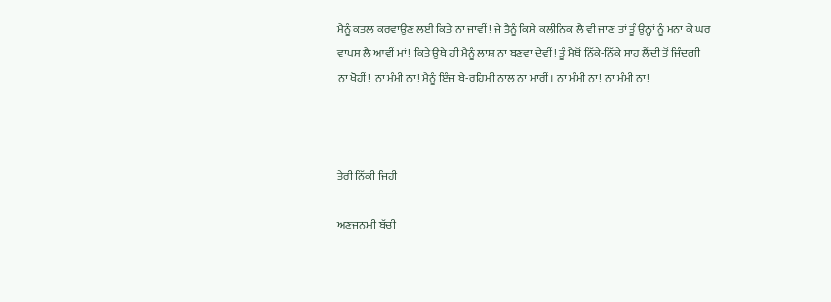ਮੈਨੂੰ ਕਤਲ ਕਰਵਾਉਣ ਲਈ ਕਿਤੇ ਨਾ ਜਾਵੀਂ! ਜੇ ਤੈਨੂੰ ਕਿਸੇ ਕਲੀਨਿਕ ਲੈ ਵੀ ਜਾਣ ਤਾਂ ਤੂੰ ਉਨ੍ਹਾਂ ਨੂੰ ਮਨਾ ਕੇ ਘਰ ਵਾਪਸ ਲੈ ਆਵੀਂ ਮਾਂ! ਕਿਤੇ ਉਥੇ ਹੀ ਮੈਨੂੰ ਲਾਸ਼ ਨਾ ਬਣਵਾ ਦੇਵੀਂ! ਤੂੰ ਮੈਥੋਂ ਨਿੱਕੇ-ਨਿੱਕੇ ਸਾਹ ਲੈਂਦੀ ਤੋਂ ਜਿੰਦਗੀ ਨਾ ਖੋਹੀਂ! ਨਾ ਮੰਮੀ ਨਾ! ਮੈਨੂੰ ਇੰਜ ਬੇ-ਰਹਿਮੀ ਨਾਲ ਨਾ ਮਾਰੀਂ। ਨਾ ਮੰਮੀ ਨਾ! ਨਾ ਮੰਮੀ ਨਾ!



ਤੇਰੀ ਨਿੱਕੀ ਜਿਹੀ

ਅਣਜਨਮੀ ਬੱਚੀ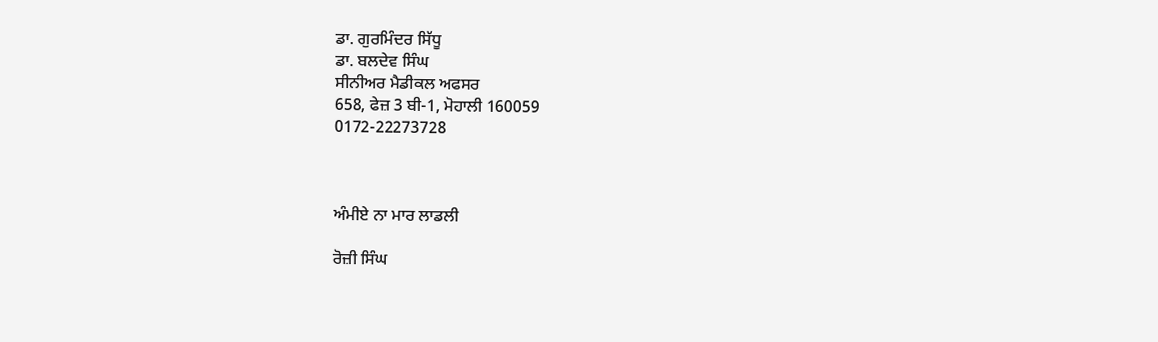ਡਾ. ਗੁਰਮਿੰਦਰ ਸਿੱਧੂ
ਡਾ. ਬਲਦੇਵ ਸਿੰਘ
ਸੀਨੀਅਰ ਮੈਡੀਕਲ ਅਫਸਰ
658, ਫੇਜ਼ 3 ਬੀ-1, ਮੋਹਾਲੀ 160059
0172-22273728



ਅੰਮੀਏ ਨਾ ਮਾਰ ਲਾਡਲੀ

ਰੋਜ਼ੀ ਸਿੰਘ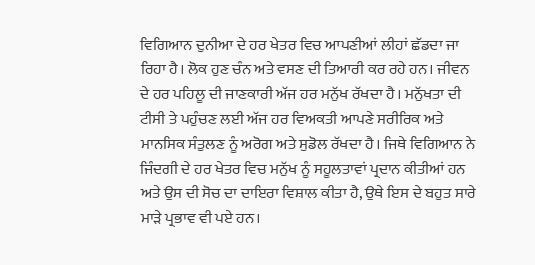ਵਿਗਿਆਨ ਦੁਨੀਆ ਦੇ ਹਰ ਖੇਤਰ ਵਿਚ ਆਪਣੀਆਂ ਲੀਹਾਂ ਛੱਡਦਾ ਜਾ ਰਿਹਾ ਹੈ। ਲੋਕ ਹੁਣ ਚੰਨ ਅਤੇ ਵਸਣ ਦੀ ਤਿਆਰੀ ਕਰ ਰਹੇ ਹਨ। ਜੀਵਨ ਦੇ ਹਰ ਪਹਿਲੂ ਦੀ ਜਾਣਕਾਰੀ ਅੱਜ ਹਰ ਮਨੁੱਖ ਰੱਖਦਾ ਹੈ। ਮਨੁੱਖਤਾ ਦੀ ਟੀਸੀ ਤੇ ਪਹੁੰਚਣ ਲਈ ਅੱਜ ਹਰ ਵਿਅਕਤੀ ਆਪਣੇ ਸਰੀਰਿਕ ਅਤੇ ਮਾਨਸਿਕ ਸੰਤੁਲਣ ਨੂੰ ਅਰੋਗ ਅਤੇ ਸੁਡੋਲ ਰੱਖਦਾ ਹੈ। ਜਿਥੇ ਵਿਗਿਆਨ ਨੇ ਜਿੰਦਗੀ ਦੇ ਹਰ ਖੇਤਰ ਵਿਚ ਮਨੁੱਖ ਨੂੰ ਸਹੂਲਤਾਵਾਂ ਪ੍ਰਦਾਨ ਕੀਤੀਆਂ ਹਨ ਅਤੇ ਉਸ ਦੀ ਸੋਚ ਦਾ ਦਾਇਰਾ ਵਿਸ਼ਾਲ ਕੀਤਾ ਹੈ, ਉਥੇ ਇਸ ਦੇ ਬਹੁਤ ਸਾਰੇ ਮਾਡ਼ੇ ਪ੍ਰਭਾਵ ਵੀ ਪਏ ਹਨ।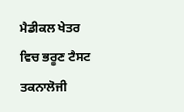ਮੈਡੀਕਲ ਖੇਤਰ ਵਿਚ ਭਰੂਣ ਟੈਸਟ ਤਕਨਾਲੋਜੀ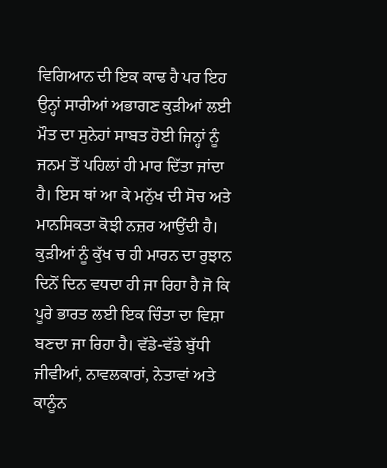ਵਿਗਿਆਨ ਦੀ ਇਕ ਕਾਢ ਹੈ ਪਰ ਇਹ ਉਨ੍ਹਾਂ ਸਾਰੀਆਂ ਅਭਾਗਣ ਕੁਡ਼ੀਆਂ ਲਈ ਮੌਤ ਦਾ ਸੁਨੇਹਾਂ ਸਾਬਤ ਹੋਈ ਜਿਨ੍ਹਾਂ ਨੂੰ ਜਨਮ ਤੋਂ ਪਹਿਲਾਂ ਹੀ ਮਾਰ ਦਿੱਤਾ ਜਾਂਦਾ ਹੈ। ਇਸ ਥਾਂ ਆ ਕੇ ਮਨੁੱਖ ਦੀ ਸੋਚ ਅਤੇ ਮਾਨਸਿਕਤਾ ਕੋਝੀ ਨਜ਼ਰ ਆਉਂਦੀ ਹੈ। ਕੁਡ਼ੀਆਂ ਨੂੰ ਕੁੱਖ ਚ ਹੀ ਮਾਰਨ ਦਾ ਰੁਝਾਨ ਦਿਨੋਂ ਦਿਨ ਵਧਦਾ ਹੀ ਜਾ ਰਿਹਾ ਹੈ ਜੋ ਕਿ ਪੂਰੇ ਭਾਰਤ ਲਈ ਇਕ ਚਿੰਤਾ ਦਾ ਵਿਸ਼ਾ ਬਣਦਾ ਜਾ ਰਿਹਾ ਹੈ। ਵੱਡੇ-ਵੱਡੇ ਬੁੱਧੀ ਜੀਵੀਆਂ, ਨਾਵਲਕਾਰਾਂ, ਨੇਤਾਵਾਂ ਅਤੇ ਕਾਨੂੰਨ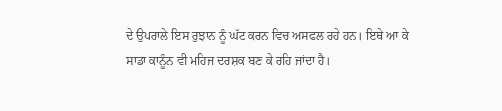ਦੇ ਉਪਰਾਲੇ ਇਸ ਰੁਝਾਨ ਨੂੰ ਘੱਟ ਕਰਨ ਵਿਚ ਅਸਫਲ ਰਹੇ ਹਨ। ਇਥੇ ਆ ਕੇ ਸਾਡਾ ਕਾਨੂੰਨ ਵੀ ਮਹਿਜ ਦਰਸ਼ਕ ਬਣ ਕੇ ਰਹਿ ਜਾਂਦਾ ਹੈ।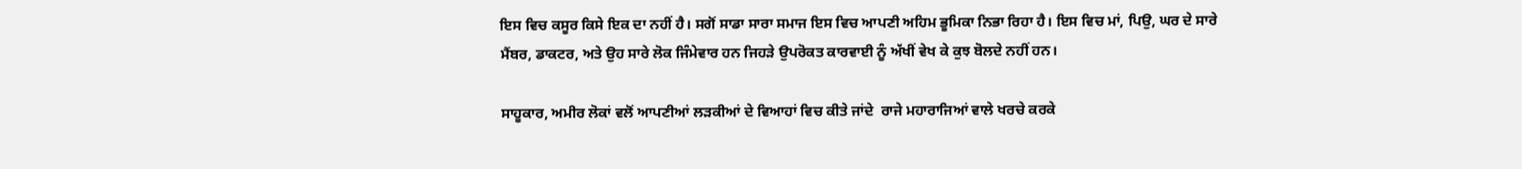ਇਸ ਵਿਚ ਕਸੂਰ ਕਿਸੇ ਇਕ ਦਾ ਨਹੀਂ ਹੈ। ਸਗੋਂ ਸਾਡਾ ਸਾਰਾ ਸਮਾਜ ਇਸ ਵਿਚ ਆਪਣੀ ਅਹਿਮ ਭੂਮਿਕਾ ਨਿਭਾ ਰਿਹਾ ਹੈ। ਇਸ ਵਿਚ ਮਾਂ, ਪਿਉ, ਘਰ ਦੇ ਸਾਰੇ ਮੈਂਬਰ, ਡਾਕਟਰ, ਅਤੇ ਉਹ ਸਾਰੇ ਲੋਕ ਜਿੰਮੇਵਾਰ ਹਨ ਜਿਹਡ਼ੇ ਉਪਰੋਕਤ ਕਾਰਵਾਈ ਨੂੰ ਅੱਖੀਂ ਵੇਖ ਕੇ ਕੁਝ ਬੋਲਦੇ ਨਹੀਂ ਹਨ।

ਸਾਹੂਕਾਰ, ਅਮੀਰ ਲੋਕਾਂ ਵਲੋਂ ਆਪਣੀਆਂ ਲਡ਼ਕੀਆਂ ਦੇ ਵਿਆਹਾਂ ਵਿਚ ਕੀਤੇ ਜਾਂਦੇ  ਰਾਜੇ ਮਹਾਰਾਜਿਆਂ ਵਾਲੇ ਖਰਚੇ ਕਰਕੇ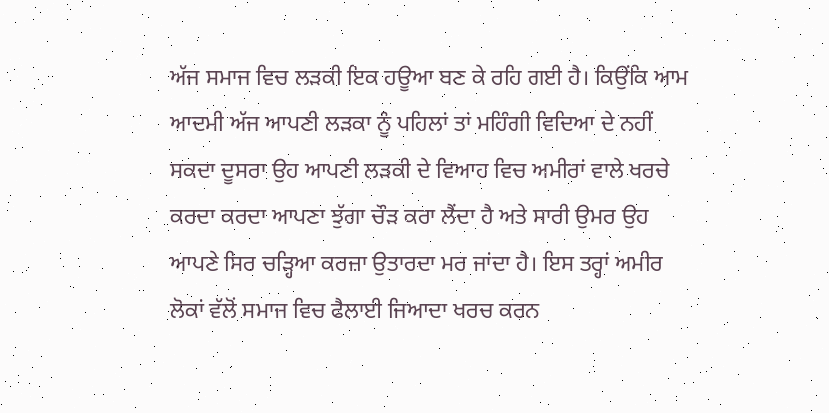ਅੱਜ ਸਮਾਜ ਵਿਚ ਲਡ਼ਕੀ ਇਕ ਹਊਆ ਬਣ ਕੇ ਰਹਿ ਗਈ ਹੈ। ਕਿਉਂਕਿ ਆਮ ਆਦਮੀ ਅੱਜ ਆਪਣੀ ਲਡ਼ਕਾ ਨੂੰ ਪਹਿਲਾਂ ਤਾਂ ਮਹਿੰਗੀ ਵਿਦਿਆ ਦੇ ਨਹੀਂ ਸਕਦਾ ਦੂਸਰਾ ਉਹ ਆਪਣੀ ਲਡ਼ਕੀ ਦੇ ਵਿਆਹ ਵਿਚ ਅਮੀਰਾਂ ਵਾਲੇ ਖਰਚੇ ਕਰਦਾ ਕਰਦਾ ਆਪਣਾ ਝੁੱਗਾ ਚੌਡ਼ ਕਰਾ ਲੈਂਦਾ ਹੈ ਅਤੇ ਸਾਰੀ ਉਮਰ ਉਹ ਆਪਣੇ ਸਿਰ ਚਡ਼੍ਹਿਆ ਕਰਜ਼ਾ ਉਤਾਰਦਾ ਮਰ ਜਾਂਦਾ ਹੈ। ਇਸ ਤਰ੍ਹਾਂ ਅਮੀਰ ਲੋਕਾਂ ਵੱਲੋਂ ਸਮਾਜ ਵਿਚ ਫੈਲਾਈ ਜਿਆਦਾ ਖਰਚ ਕਰਨ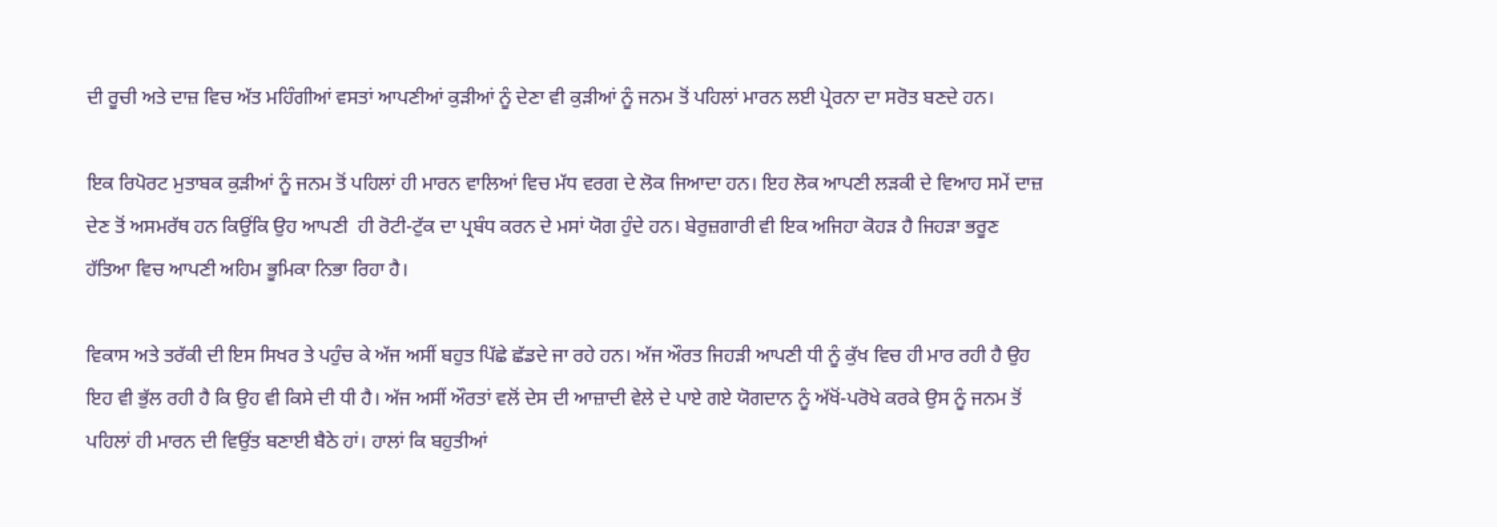ਦੀ ਰੂਚੀ ਅਤੇ ਦਾਜ਼ ਵਿਚ ਅੱਤ ਮਹਿੰਗੀਆਂ ਵਸਤਾਂ ਆਪਣੀਆਂ ਕੁਡ਼ੀਆਂ ਨੂੰ ਦੇਣਾ ਵੀ ਕੁਡ਼ੀਆਂ ਨੂੰ ਜਨਮ ਤੋਂ ਪਹਿਲਾਂ ਮਾਰਨ ਲਈ ਪ੍ਰੇਰਨਾ ਦਾ ਸਰੋਤ ਬਣਦੇ ਹਨ।

ਇਕ ਰਿਪੋਰਟ ਮੁਤਾਬਕ ਕੁਡ਼ੀਆਂ ਨੂੰ ਜਨਮ ਤੋਂ ਪਹਿਲਾਂ ਹੀ ਮਾਰਨ ਵਾਲਿਆਂ ਵਿਚ ਮੱਧ ਵਰਗ ਦੇ ਲੋਕ ਜਿਆਦਾ ਹਨ। ਇਹ ਲੋਕ ਆਪਣੀ ਲਡ਼ਕੀ ਦੇ ਵਿਆਹ ਸਮੇਂ ਦਾਜ਼ ਦੇਣ ਤੋਂ ਅਸਮਰੱਥ ਹਨ ਕਿਉਂਕਿ ਉਹ ਆਪਣੀ  ਹੀ ਰੋਟੀ-ਟੁੱਕ ਦਾ ਪ੍ਰਬੰਧ ਕਰਨ ਦੇ ਮਸਾਂ ਯੋਗ ਹੁੰਦੇ ਹਨ। ਬੇਰੁਜ਼ਗਾਰੀ ਵੀ ਇਕ ਅਜਿਹਾ ਕੋਹਡ਼ ਹੈ ਜਿਹਡ਼ਾ ਭਰੂਣ ਹੱਤਿਆ ਵਿਚ ਆਪਣੀ ਅਹਿਮ ਭੂਮਿਕਾ ਨਿਭਾ ਰਿਹਾ ਹੈ।

ਵਿਕਾਸ ਅਤੇ ਤਰੱਕੀ ਦੀ ਇਸ ਸਿਖਰ ਤੇ ਪਹੁੰਚ ਕੇ ਅੱਜ ਅਸੀਂ ਬਹੁਤ ਪਿੱਛੇ ਛੱਡਦੇ ਜਾ ਰਹੇ ਹਨ। ਅੱਜ ਔਰਤ ਜਿਹਡ਼ੀ ਆਪਣੀ ਧੀ ਨੂੰ ਕੁੱਖ ਵਿਚ ਹੀ ਮਾਰ ਰਹੀ ਹੈ ਉਹ ਇਹ ਵੀ ਭੁੱਲ ਰਹੀ ਹੈ ਕਿ ਉਹ ਵੀ ਕਿਸੇ ਦੀ ਧੀ ਹੈ। ਅੱਜ ਅਸੀਂ ਔਰਤਾਂ ਵਲੋਂ ਦੇਸ ਦੀ ਆਜ਼ਾਦੀ ਵੇਲੇ ਦੇ ਪਾਏ ਗਏ ਯੋਗਦਾਨ ਨੂੰ ਅੱਖੋਂ-ਪਰੋਖੇ ਕਰਕੇ ਉਸ ਨੂੰ ਜਨਮ ਤੋਂ ਪਹਿਲਾਂ ਹੀ ਮਾਰਨ ਦੀ ਵਿਉਂਤ ਬਣਾਈ ਬੈਠੇ ਹਾਂ। ਹਾਲਾਂ ਕਿ ਬਹੁਤੀਆਂ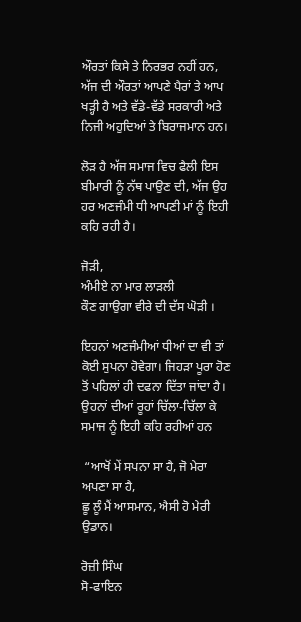ਔਰਤਾਂ ਕਿਸੇ ਤੇ ਨਿਰਭਰ ਨਹੀਂ ਹਨ, ਅੱਜ ਦੀ ਔਰਤਾਂ ਆਪਣੇ ਪੈਰਾਂ ਤੇ ਆਪ ਖਡ਼੍ਹੀ ਹੈ ਅਤੇ ਵੱਡੇ-ਵੱਡੇ ਸਰਕਾਰੀ ਅਤੇ ਨਿਜੀ ਅਹੁਦਿਆਂ ਤੇ ਬਿਰਾਜਮਾਨ ਹਨ।

ਲੋਡ਼ ਹੈ ਅੱਜ ਸਮਾਜ ਵਿਚ ਫੈਲੀ ਇਸ ਬੀਮਾਰੀ ਨੂੰ ਨੱਥ ਪਾਉਣ ਦੀ, ਅੱਜ ਉਹ ਹਰ ਅਣਜੰਮੀ ਧੀ ਆਪਣੀ ਮਾਂ ਨੂੰ ਇਹੀ ਕਹਿ ਰਹੀ ਹੈ।

ਜੋਡ਼ੀ,
ਅੰਮੀਏ ਨਾ ਮਾਰ ਲਾਡ਼ਲੀ
ਕੌਣ ਗਾਉਗਾ ਵੀਰੇ ਦੀ ਦੱਸ ਘੋਡ਼ੀ ।

ਇਹਨਾਂ ਅਣਜੰਮੀਆਂ ਧੀਆਂ ਦਾ ਵੀ ਤਾਂ ਕੋਈ ਸੁਪਨਾ ਹੋਵੇਗਾ। ਜਿਹਡ਼ਾ ਪੂਰਾ ਹੋਣ ਤੋਂ ਪਹਿਲਾਂ ਹੀ ਦਫਨਾ ਦਿੱਤਾ ਜਾਂਦਾ ਹੈ। ਉਹਨਾਂ ਦੀਆਂ ਰੂਹਾਂ ਚਿੱਲਾ-ਚਿੱਲਾ ਕੇ ਸਮਾਜ ਨੂੰ ਇਹੀ ਕਹਿ ਰਹੀਆਂ ਹਨ

 “ਆਖੋਂ ਮੇਂ ਸਪਨਾ ਸਾ ਹੈ, ਜੋ ਮੇਰਾ ਅਪਣਾ ਸਾ ਹੈ,
ਛੂ ਲੂੰ ਮੈਂ ਆਸਮਾਨ, ਐਸੀ ਹੋ ਮੇਰੀ ਉਡਾਨ।

ਰੋਜ਼ੀ ਸਿੰਘ
ਸੋ-ਫਾਇਨ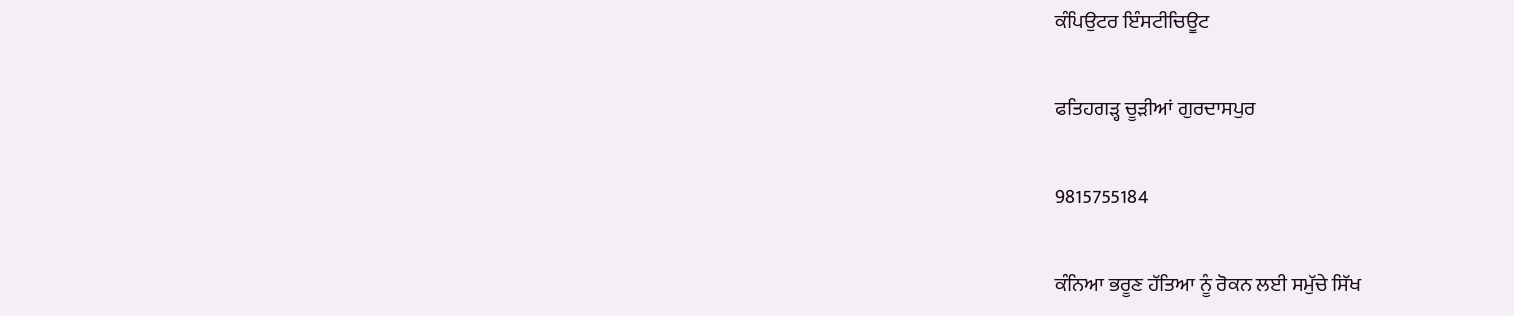ਕੰਪਿਉਟਰ ਇੰਸਟੀਚਿਊਟ

ਫਤਿਹਗੜ੍ਹ ਚੂੜੀਆਂ ਗੁਰਦਾਸਪੁਰ

9815755184

ਕੰਨਿਆ ਭਰੂਣ ਹੱਤਿਆ ਨੂੰ ਰੋਕਨ ਲਈ ਸਮੁੱਚੇ ਸਿੱਖ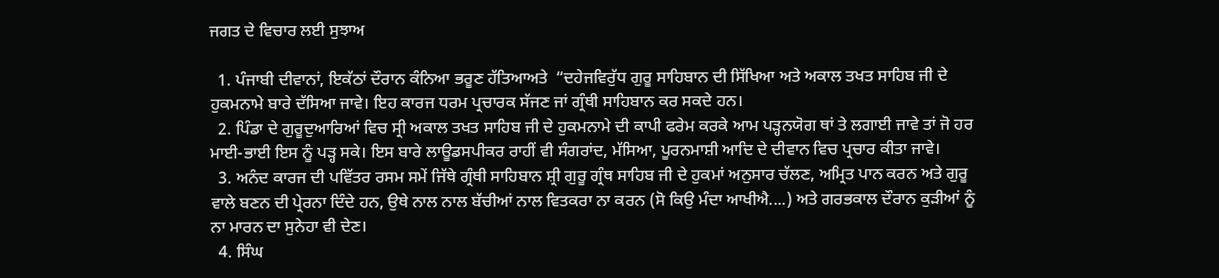ਜਗਤ ਦੇ ਵਿਚਾਰ ਲਈ ਸੁਝਾਅ

  1. ਪੰਜਾਬੀ ਦੀਵਾਨਾਂ, ਇਕੱਠਾਂ ਦੌਰਾਨ ਕੰਨਿਆ ਭਰੂਣ ਹੱਤਿਆਅਤੇ  “ਦਹੇਜਵਿਰੁੱਧ ਗੁਰੂ ਸਾਹਿਬਾਨ ਦੀ ਸਿੱਖਿਆ ਅਤੇ ਅਕਾਲ ਤਖਤ ਸਾਹਿਬ ਜੀ ਦੇ ਹੁਕਮਨਾਮੇ ਬਾਰੇ ਦੱਸਿਆ ਜਾਵੇ। ਇਹ ਕਾਰਜ ਧਰਮ ਪ੍ਰਚਾਰਕ ਸੱਜਣ ਜਾਂ ਗ੍ਰੰਥੀ ਸਾਹਿਬਾਨ ਕਰ ਸਕਦੇ ਹਨ।
  2. ਪਿੰਡਾ ਦੇ ਗੁਰੂਦੁਆਰਿਆਂ ਵਿਚ ਸ੍ਰੀ ਅਕਾਲ ਤਖਤ ਸਾਹਿਬ ਜੀ ਦੇ ਹੁਕਮਨਾਮੇ ਦੀ ਕਾਪੀ ਫਰੇਮ ਕਰਕੇ ਆਮ ਪਡ਼੍ਹਨਯੋਗ ਥਾਂ ਤੇ ਲਗਾਈ ਜਾਵੇ ਤਾਂ ਜੋ ਹਰ ਮਾਈ-ਭਾਈ ਇਸ ਨੂੰ ਪਡ਼੍ਹ ਸਕੇ। ਇਸ ਬਾਰੇ ਲਾਊਡਸਪੀਕਰ ਰਾਹੀਂ ਵੀ ਸੰਗਰਾਂਦ, ਮੱਸਿਆ, ਪੂਰਨਮਾਸ਼ੀ ਆਦਿ ਦੇ ਦੀਵਾਨ ਵਿਚ ਪ੍ਰਚਾਰ ਕੀਤਾ ਜਾਵੇ।
  3. ਅਨੰਦ ਕਾਰਜ ਦੀ ਪਵਿੱਤਰ ਰਸਮ ਸਮੇਂ ਜਿੱਥੇ ਗ੍ਰੰਥੀ ਸਾਹਿਬਾਨ ਸ਼੍ਰੀ ਗੁਰੂ ਗ੍ਰੰਥ ਸਾਹਿਬ ਜੀ ਦੇ ਹੁਕਮਾਂ ਅਨੁਸਾਰ ਚੱਲਣ, ਅਮ੍ਰਿਤ ਪਾਨ ਕਰਨ ਅਤੇ ਗੁਰੂ ਵਾਲੇ ਬਣਨ ਦੀ ਪ੍ਰੇਰਨਾ ਦਿੰਦੇ ਹਨ, ਉਥੇ ਨਾਲ ਨਾਲ ਬੱਚੀਆਂ ਨਾਲ ਵਿਤਕਰਾ ਨਾ ਕਰਨ (ਸੋ ਕਿਉ ਮੰਦਾ ਆਖੀਐ....) ਅਤੇ ਗਰਭਕਾਲ ਦੌਰਾਨ ਕੁਡ਼ੀਆਂ ਨੂੰ ਨਾ ਮਾਰਨ ਦਾ ਸੁਨੇਹਾ ਵੀ ਦੇਣ।
  4. ਸਿੰਘ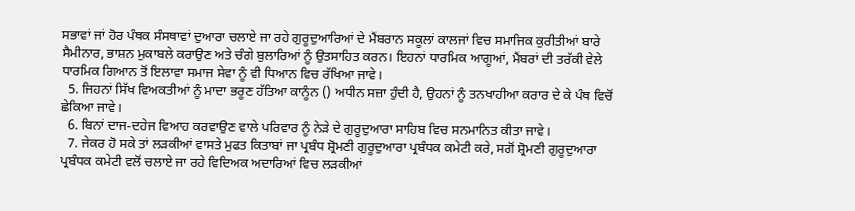ਸਭਾਵਾਂ ਜਾਂ ਹੋਰ ਪੰਥਕ ਸੰਸਥਾਵਾਂ ਦੁਆਰਾ ਚਲਾਏ ਜਾ ਰਹੇ ਗੁਰੂਦੁਆਰਿਆਂ ਦੇ ਮੈਂਬਰਾਨ ਸਕੂਲਾਂ ਕਾਲਜਾਂ ਵਿਚ ਸਮਾਜਿਕ ਕੁਰੀਤੀਆਂ ਬਾਰੇ ਸੈਮੀਨਾਰ, ਭਾਸ਼ਨ ਮੁਕਾਬਲੇ ਕਰਾਉਣ ਅਤੇ ਚੰਗੇ ਬੁਲਾਰਿਆਂ ਨੂੰ ਉਤਸਾਹਿਤ ਕਰਨ। ਇਹਨਾਂ ਧਾਰਮਿਕ ਆਗੂਆਂ, ਮੈਂਬਰਾਂ ਦੀ ਤਰੱਕੀ ਵੇਲੇ ਧਾਰਮਿਕ ਗਿਆਨ ਤੋਂ ਇਲਾਵਾ ਸਮਾਜ ਸੇਵਾ ਨੂੰ ਵੀ ਧਿਆਨ ਵਿਚ ਰੱਖਿਆ ਜਾਵੇ।
  5. ਜਿਹਨਾਂ ਸਿੱਖ ਵਿਅਕਤੀਆਂ ਨੂੰ ਮਾਦਾ ਭਰੂਣ ਹੱਤਿਆ ਕਾਨੂੰਨ () ਅਧੀਨ ਸਜ਼ਾ ਹੁੰਦੀ ਹੈ, ਉਹਨਾਂ ਨੂੰ ਤਨਖਾਹੀਆ ਕਰਾਰ ਦੇ ਕੇ ਪੰਥ ਵਿਚੋਂ ਛੇਕਿਆ ਜਾਵੇ।
  6. ਬਿਨਾਂ ਦਾਜ-ਦਹੇਜ ਵਿਆਹ ਕਰਵਾਉਣ ਵਾਲੇ ਪਰਿਵਾਰ ਨੂੰ ਨੇਡ਼ੇ ਦੇ ਗੁਰੂਦੁਆਰਾ ਸਾਹਿਬ ਵਿਚ ਸਨਮਾਨਿਤ ਕੀਤਾ ਜਾਵੇ।
  7. ਜੇਕਰ ਹੋ ਸਕੇ ਤਾਂ ਲਡ਼ਕੀਆਂ ਵਾਸਤੇ ਮੁਫਤ ਕਿਤਾਬਾਂ ਜਾ ਪ੍ਰਬੰਧ ਸ਼੍ਰੋਮਣੀ ਗੁਰੂਦੁਆਰਾ ਪ੍ਰਬੰਧਕ ਕਮੇਟੀ ਕਰੇ, ਸਗੋਂ ਸ਼੍ਰੋਮਣੀ ਗੁਰੂਦੁਆਰਾ ਪ੍ਰਬੰਧਕ ਕਮੇਟੀ ਵਲੋਂ ਚਲਾਏ ਜਾ ਰਹੇ ਵਿਦਿਅਕ ਅਦਾਰਿਆਂ ਵਿਚ ਲਡ਼ਕੀਆਂ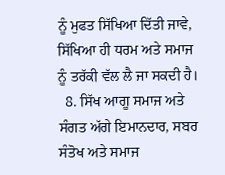ਨੂੰ ਮੁਫਤ ਸਿੱਖਿਆ ਦਿੱਤੀ ਜਾਵੇ, ਸਿੱਖਿਆ ਹੀ ਧਰਮ ਅਤੇ ਸਮਾਜ ਨੂੰ ਤਰੱਕੀ ਵੱਲ ਲੈ ਜਾ ਸਕਦੀ ਹੈ।
  8. ਸਿੱਖ ਆਗੂ ਸਮਾਜ ਅਤੇ ਸੰਗਤ ਅੱਗੇ ਇਮਾਨਦਾਰ, ਸਬਰ ਸੰਤੋਖ ਅਤੇ ਸਮਾਜ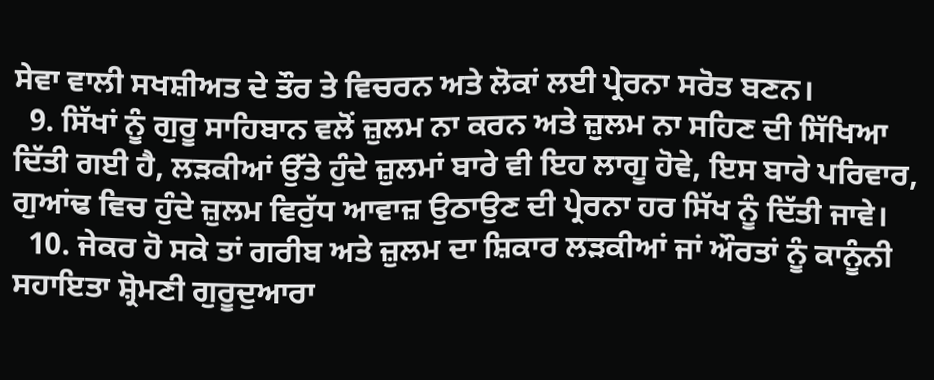ਸੇਵਾ ਵਾਲੀ ਸਖਸ਼ੀਅਤ ਦੇ ਤੌਰ ਤੇ ਵਿਚਰਨ ਅਤੇ ਲੋਕਾਂ ਲਈ ਪ੍ਰੇਰਨਾ ਸਰੋਤ ਬਣਨ।
  9. ਸਿੱਖਾਂ ਨੂੰ ਗੁਰੂ ਸਾਹਿਬਾਨ ਵਲੋਂ ਜ਼ੁਲਮ ਨਾ ਕਰਨ ਅਤੇ ਜ਼ੁਲਮ ਨਾ ਸਹਿਣ ਦੀ ਸਿੱਖਿਆ ਦਿੱਤੀ ਗਈ ਹੈ, ਲਡ਼ਕੀਆਂ ਉੱਤੇ ਹੁੰਦੇ ਜ਼ੁਲਮਾਂ ਬਾਰੇ ਵੀ ਇਹ ਲਾਗੂ ਹੋਵੇ, ਇਸ ਬਾਰੇ ਪਰਿਵਾਰ, ਗੁਆਂਢ ਵਿਚ ਹੁੰਦੇ ਜ਼ੁਲਮ ਵਿਰੁੱਧ ਆਵਾਜ਼ ਉਠਾਉਣ ਦੀ ਪ੍ਰੇਰਨਾ ਹਰ ਸਿੱਖ ਨੂੰ ਦਿੱਤੀ ਜਾਵੇ।
  10. ਜੇਕਰ ਹੋ ਸਕੇ ਤਾਂ ਗਰੀਬ ਅਤੇ ਜ਼ੁਲਮ ਦਾ ਸ਼ਿਕਾਰ ਲਡ਼ਕੀਆਂ ਜਾਂ ਔਰਤਾਂ ਨੂੰ ਕਾਨੂੰਨੀ ਸਹਾਇਤਾ ਸ਼੍ਰੋਮਣੀ ਗੁਰੂਦੁਆਰਾ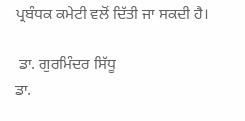ਪ੍ਰਬੰਧਕ ਕਮੇਟੀ ਵਲੋਂ ਦਿੱਤੀ ਜਾ ਸਕਦੀ ਹੈ।

 ਡਾ. ਗੁਰਮਿੰਦਰ ਸਿੱਧੂ
ਡਾ.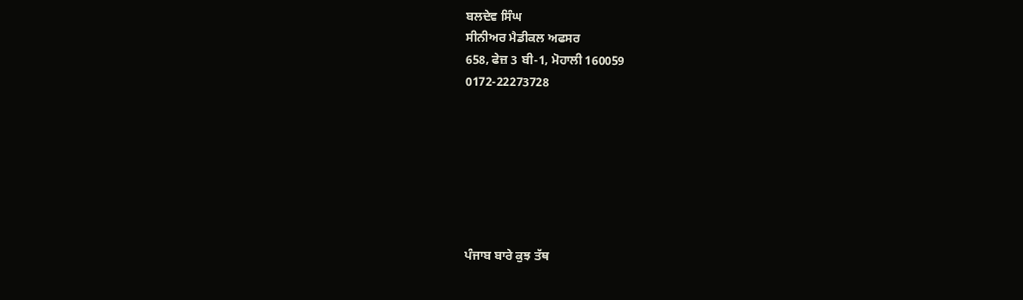ਬਲਦੇਵ ਸਿੰਘ
ਸੀਨੀਅਰ ਮੈਡੀਕਲ ਅਫਸਰ
658, ਫੇਜ਼ 3 ਬੀ-1, ਮੋਹਾਲੀ 160059
0172-22273728







ਪੰਜਾਬ ਬਾਰੇ ਕੁਝ ਤੱਥ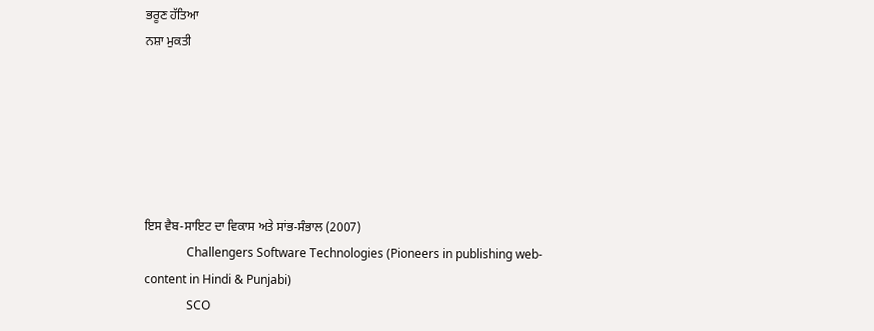ਭਰੂਣ ਹੱਤਿਆ
ਨਸ਼ਾ ਮੁਕਤੀ






ਇਸ ਵੈਬ-ਸਾਇਟ ਦਾ ਵਿਕਾਸ ਅਤੇ ਸਾਂਭ-ਸੰਭਾਲ (2007)
              Challengers Software Technologies (Pioneers in publishing web-content in Hindi & Punjabi)
              SCO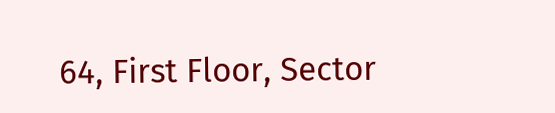64, First Floor, Sector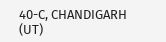40-C, CHANDIGARH (UT)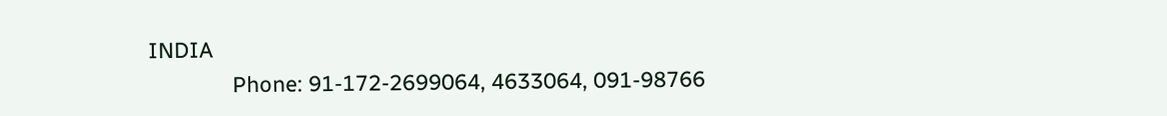INDIA
              Phone: 91-172-2699064, 4633064, 091-98766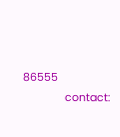86555
              contact: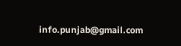info.punjab@gmail.com